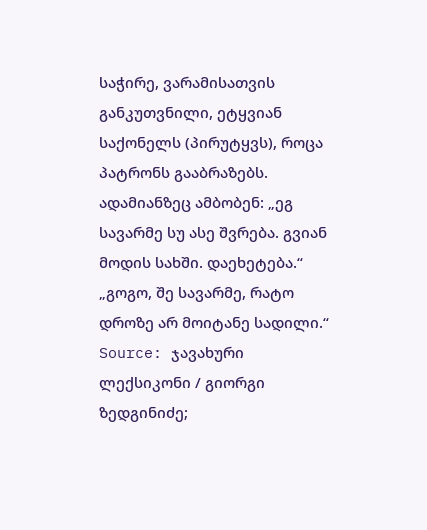საჭირე, ვარამისათვის განკუთვნილი, ეტყვიან საქონელს (პირუტყვს), როცა პატრონს გააბრაზებს.
ადამიანზეც ამბობენ: „ეგ სავარმე სუ ასე შვრება. გვიან მოდის სახში. დაეხეტება.“ „გოგო, შე სავარმე, რატო დროზე არ მოიტანე სადილი.“
Source: ჯავახური ლექსიკონი / გიორგი ზედგინიძე;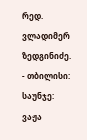რედ. ვლადიმერ ზედგინიძე. - თბილისი: საუნჯე: ვაჟა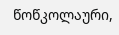წოწკოლაური,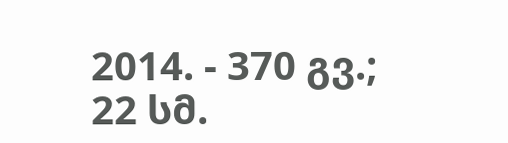2014. - 370 გვ.; 22 სმ.